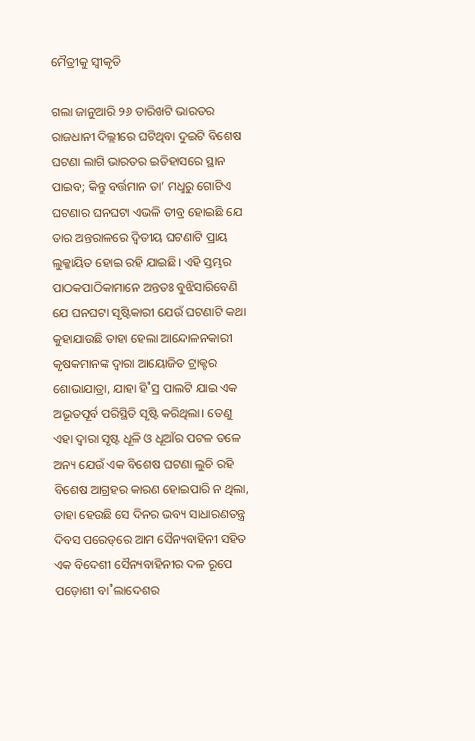ମୈତ୍ରୀକୁ ସ୍ୱୀକୃତି

ଗଲା ଜାନୁଆରି ୨୬ ତାରିଖଟି ଭାରତର ରାଜଧାନୀ ଦିଲ୍ଲୀରେ ଘଟିଥିବା ଦୁଇଟି ବିଶେଷ ଘଟଣା ଲାଗି ଭାରତର ଇତିହାସରେ ସ୍ଥାନ ପାଇବ; କିନ୍ତୁ ବର୍ତ୍ତମାନ ତା’ ମଧୢରୁ ଗୋଟିଏ ଘଟଣାର ଘନଘଟା ଏଭଳି ତୀବ୍ର ହୋଇଛି ଯେ ତାର ଅନ୍ତରାଳରେ ଦ୍ବିତୀୟ ଘଟଣାଟି ପ୍ରାୟ ଲୁକ୍କାୟିତ ହୋଇ ରହି ଯାଇଛି। ଏହି ସ୍ତମ୍ଭର ପାଠକପାଠିକାମାନେ ଅନ୍ତତଃ ବୁଝିସାରିବେଣି ଯେ ଘନଘଟା ସୃଷ୍ଟିକାରୀ ଯେଉଁ ଘଟଣାଟି କଥା କୁହାଯାଉଛି ତାହା ହେଲା ଆନ୍ଦୋଳନକାରୀ କୃଷକମାନଙ୍କ ଦ୍ବାରା ଆୟୋଜିତ ଟ୍ରାକ୍ଟର ଶୋଭାଯାତ୍ରା, ଯାହା ହି˚ସ୍ର ପାଲଟି ଯାଇ ଏକ ଅଭୂତପୂର୍ବ ପରିସ୍ଥିତି ସୃଷ୍ଟି କରିଥିଲା। ତେଣୁ ଏହା ଦ୍ବାରା ସୃଷ୍ଟ ଧୂଳି ଓ ଧୂଆଁର ପଟଳ ତଳେ ଅନ୍ୟ ଯେଉଁ ଏକ ବିଶେଷ ଘଟଣା ଲୁଚି ରହି ବିଶେଷ ଆଗ୍ରହର କାରଣ ହୋଇପାରି ନ ଥିଲା, ତାହା ହେଉଛି ସେ ଦିନର ଭବ୍ୟ ସାଧାରଣତନ୍ତ୍ର ଦିବସ ପରେଡ୍‌ରେ ଆମ ସୈନ୍ୟବାହିନୀ ସହିତ ଏକ ବିଦେଶୀ ସୈନ୍ୟବାହିନୀର ଦଳ ରୂପେ ପଡ଼ୋଶୀ ବା˚ଲାଦେଶର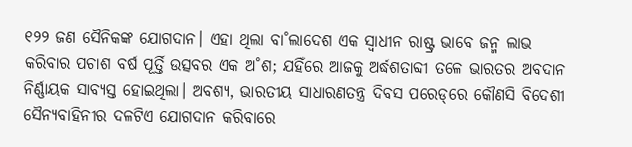୧୨୨ ଜଣ ସୈନିକଙ୍କ ଯୋଗଦାନ। ଏହା ଥିଲା ବା˚ଲାଦେଶ ଏକ ସ୍ବାଧୀନ ରାଷ୍ଟ୍ର ଭାବେ ଜନ୍ମ ଲାଭ କରିବାର ପଚାଶ ବର୍ଷ ପୂର୍ତ୍ତି ଉତ୍ସବର ଏକ ଅ˚ଶ; ଯହିଁରେ ଆଜକୁ ଅର୍ଦ୍ଧଶତାବ୍ଦୀ ତଳେ ଭାରତର ଅବଦାନ ନିର୍ଣ୍ଣାୟକ ସାବ୍ୟସ୍ତ ହୋଇଥିଲା। ଅବଶ୍ୟ, ଭାରତୀୟ ସାଧାରଣତନ୍ତ୍ର ଦିବସ ପରେଡ୍‌ରେ କୌଣସି ବିଦେଶୀ ସୈନ୍ୟବାହିନୀର ଦଳଟିଏ ଯୋଗଦାନ କରିବାରେ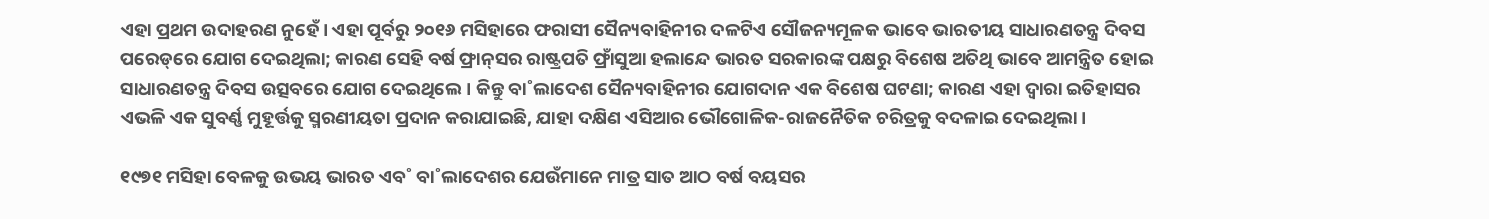ଏହା ପ୍ରଥମ ଉଦାହରଣ ନୁହେଁ। ଏହା ପୂର୍ବରୁ ୨୦୧୬ ମସିହାରେ ଫରାସୀ ସୈନ୍ୟବାହିନୀର ଦଳଟିଏ ସୌଜନ୍ୟମୂଳକ ଭାବେ ଭାରତୀୟ ସାଧାରଣତନ୍ତ୍ର ଦିବସ ପରେଡ୍‌ରେ ଯୋଗ ଦେଇଥିଲା; କାରଣ ସେହି ବର୍ଷ ଫ୍ରାନ୍‌ସର ରାଷ୍ଟ୍ରପତି ଫ୍ରାଁସୁଆ ହଲାନ୍ଦେ ଭାରତ ସରକାରଙ୍କ ପକ୍ଷରୁ ବିଶେଷ ଅତିଥି ଭାବେ ଆମନ୍ତ୍ରିତ ହୋଇ ସାଧାରଣତନ୍ତ୍ର ଦିବସ ଉତ୍ସବରେ ଯୋଗ ଦେଇଥିଲେ। କିନ୍ତୁ ବା˚ଲାଦେଶ ସୈନ୍ୟବାହିନୀର ଯୋଗଦାନ ଏକ ବିଶେଷ ଘଟଣା; କାରଣ ଏହା ଦ୍ବାରା ଇତିହାସର ଏଭଳି ଏକ ସୁବର୍ଣ୍ଣ ମୁହୂର୍ତ୍ତକୁ ସ୍ମରଣୀୟତା ପ୍ରଦାନ କରାଯାଇଛି, ଯାହା ଦକ୍ଷିଣ ଏସିଆର ଭୌଗୋଳିକ-ରାଜନୈତିକ ଚରିତ୍ରକୁ ବଦଳାଇ ଦେଇଥିଲା।

୧୯୭୧ ମସିହା ବେଳକୁ ଉଭୟ ଭାରତ ଏବ˚ ବା˚ଲାଦେଶର ଯେଉଁମାନେ ମାତ୍ର ସାତ ଆଠ ବର୍ଷ ବୟସର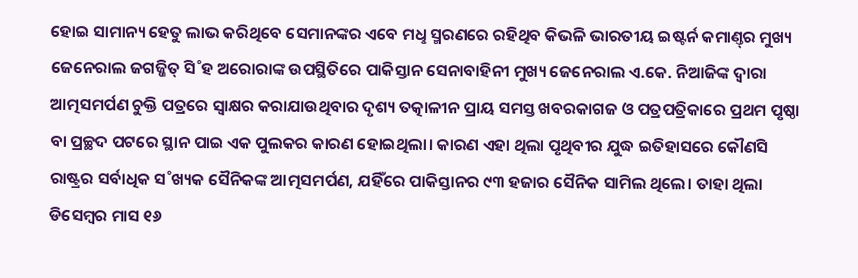ହୋଇ ସାମାନ୍ୟ ହେତୁ ଲାଭ କରିଥିବେ ସେମାନଙ୍କର ଏବେ ମଧୢ ସ୍ମରଣରେ ରହିଥିବ କିଭଳି ଭାରତୀୟ ଇଷ୍ଟର୍ନ କମାଣ୍ତ୍‌ର ମୁଖ୍ୟ ଜେନେରାଲ ଜଗଜ୍ଜିତ୍‌ ସି˚ହ ଅରୋରାଙ୍କ ଉପସ୍ଥିତିରେ ପାକିସ୍ତାନ ସେନାବାହିନୀ ମୁଖ୍ୟ ଜେନେରାଲ ଏ.କେ. ନିଆଜିଙ୍କ ଦ୍ବାରା ଆତ୍ମସମର୍ପଣ ଚୁକ୍ତି ପତ୍ରରେ ସ୍ବାକ୍ଷର କରାଯାଉଥିବାର ଦୃଶ୍ୟ ତତ୍କାଳୀନ ପ୍ରାୟ ସମସ୍ତ ଖବରକାଗଜ ଓ ପତ୍ରପତ୍ରିକାରେ ପ୍ରଥମ ପୃଷ୍ଠା ବା ପ୍ରଚ୍ଛଦ ପଟରେ ସ୍ଥାନ ପାଇ ଏକ ପୁଲକର କାରଣ ହୋଇଥିଲା। କାରଣ ଏହା ଥିଲା ପୃଥିବୀର ଯୁଦ୍ଧ ଇତିହାସରେ କୌଣସି ରାଷ୍ଟ୍ରର ସର୍ବାଧିକ ସ˚ଖ୍ୟକ ସୈନିକଙ୍କ ଆତ୍ମସମର୍ପଣ, ଯହିଁରେ ପାକିସ୍ତାନର ୯୩ ହଜାର ସୈନିକ ସାମିଲ ଥିଲେ। ତାହା ଥିଲା ଡିସେମ୍ବର ମାସ ୧୬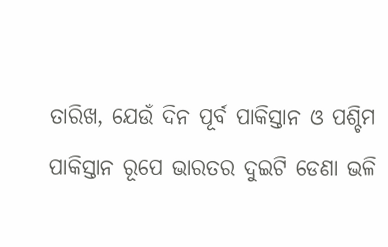ତାରିଖ, ଯେଉଁ ଦିନ ପୂର୍ବ ପାକିସ୍ତାନ ଓ ପଶ୍ଚିମ ପାକିସ୍ତାନ ରୂପେ ଭାରତର ଦୁଇଟି ଡେଣା ଭଳି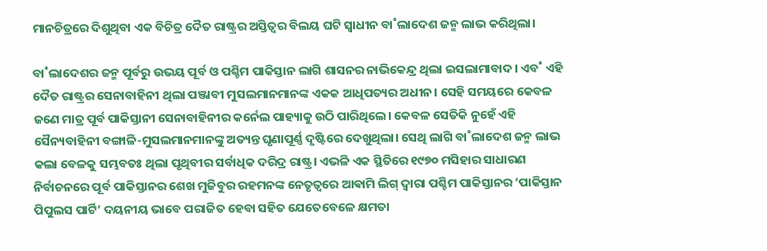ମାନଚିତ୍ରରେ ଦିଶୁଥିବା ଏକ ବିଚିତ୍ର ଦୈତ ରାଷ୍ଟ୍ରର ଅସ୍ତିତ୍ବର ବିଲୟ ଘଟି ସ୍ବାଧୀନ ବା˚ଲାଦେଶ ଜନ୍ମ ଲାଭ କରିଥିଲା।

ବା˚ଲାଦେଶର ଜନ୍ମ ପୂର୍ବରୁ ଉଭୟ ପୂର୍ବ ଓ ପଶ୍ଚିମ ପାକିସ୍ତାନ ଲାଗି ଶାସନର ନାଭିକେନ୍ଦ୍ର ଥିଲା ଇସଲାମାବାଦ। ଏବ˚ ଏହି ଦୈତ ରାଷ୍ଟ୍ରର ସେନାବାହିନୀ ଥିଲା ପଞ୍ଜାବୀ ମୁସଲମାନମାନଙ୍କ ଏକକ ଆଧିପତ୍ୟର ଅଧୀନ। ସେହି ସମୟରେ କେବଳ ଜଣେ ମାତ୍ର ପୂର୍ବ ପାକିସ୍ତାନୀ ସେନାବାହିନୀର କର୍ନେଲ ପାହ୍ୟାକୁ ଉଠି ପାରିଥିଲେ। କେବଳ ସେତିକି ନୁହେଁ ଏହି ସୈନ୍ୟବାହିନୀ ବଙ୍ଗାଳି-ମୁସଲମାନମାନଙ୍କୁ ଅତ୍ୟନ୍ତ ଘୃଣାପୂର୍ଣ୍ଣ ଦୃଷ୍ଟିରେ ଦେଖୁଥିଲା। ସେଥି ଲାଗି ବା˚ଲାଦେଶ ଜନ୍ମ ଲାଭ କଲା ବେଳକୁ ସମ୍ଭବତଃ ଥିଲା ପୃଥିବୀର ସର୍ବାଧିକ ଦରିଦ୍ର ରାଷ୍ଟ୍ର। ଏଭଳି ଏକ ସ୍ଥିତିରେ ୧୯୭୦ ମସିହାର ସାଧାରଣ ନିର୍ବାଚନରେ ପୂର୍ବ ପାକିସ୍ତାନର ଶେଖ ମୁଜିବୁର ରହମନଙ୍କ ନେତୃତ୍ବରେ ଆଵାମି ଲିଗ୍‌ ଦ୍ବାରା ପଶ୍ଚିମ ପାକିସ୍ତାନର ‘ପାକିସ୍ତାନ ପିପୁଲସ ପାର୍ଟି’ ଦୟନୀୟ ଭାବେ ପରାଜିତ ହେବା ସହିତ ଯେତେବେଳେ କ୍ଷମତା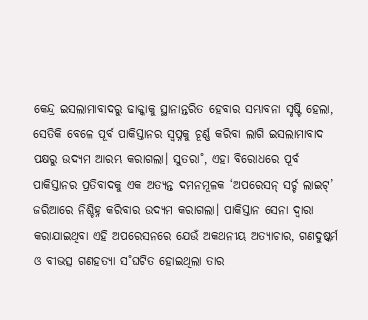କେନ୍ଦ୍ର ଇସଲାମାବାଦରୁ ଢାକ୍କାକୁ ସ୍ଥାନାନ୍ତରିତ ହେବାର ସମ୍ଭାବନା ସୃଷ୍ଟି ହେଲା, ସେତିକି ବେଳେ ପୂର୍ବ ପାକିସ୍ତାନର ସ୍ବପ୍ନକୁ ଚୂର୍ଣ୍ଣ କରିବା ଲାଗି ଇସଲାମାବାଦ ପକ୍ଷରୁ ଉଦ୍ୟମ ଆରମ୍ଭ କରାଗଲା। ସୁତରା˚, ଏହା ବିରୋଧରେ ପୂର୍ବ ପାକିସ୍ତାନର ପ୍ରତିବାଦକୁ ଏକ ଅତ୍ୟନ୍ତ ଦମନମୂଳକ ‘ଅପରେସନ୍‌ ସର୍ଚ୍ଚ ଲାଇଟ୍‌’ ଜରିଆରେ ନିଶ୍ଚିହ୍ନ କରିବାର ଉଦ୍ୟମ କରାଗଲା। ପାକିସ୍ତାନ ସେନା ଦ୍ବାରା କରାଯାଇଥିବା ଏହି ଅପରେସନରେ ଯେଉଁ ଅକଥନୀୟ ଅତ୍ୟାଚାର, ଗଣଦୁଷ୍କର୍ମ ଓ ବୀଭତ୍ସ ଗଣହତ୍ୟା ସ˚ଘଟିତ ହୋଇଥିଲା ତାର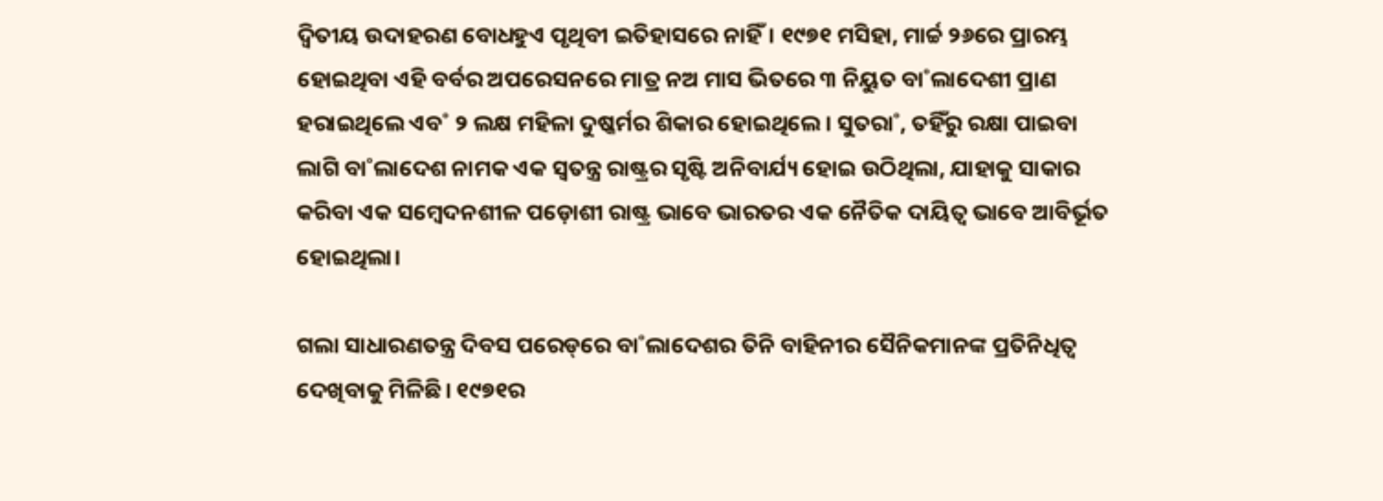ଦ୍ବିତୀୟ ଉଦାହରଣ ବୋଧହୁଏ ପୃଥିବୀ ଇତିହାସରେ ନାହିଁ। ୧୯୭୧ ମସିହା, ମାର୍ଚ୍ଚ ୨୬ରେ ପ୍ରାରମ୍ଭ ହୋଇଥିବା ଏହି ବର୍ବର ଅପରେସନରେ ମାତ୍ର ନଅ ମାସ ଭିତରେ ୩ ନିୟୁତ ବା˚ଲାଦେଶୀ ପ୍ରାଣ ହରାଇଥିଲେ ଏବ˚ ୨ ଲକ୍ଷ ମହିଳା ଦୁଷ୍କର୍ମର ଶିକାର ହୋଇଥିଲେ। ସୁତରା˚, ତହିଁରୁ ରକ୍ଷା ପାଇବା ଲାଗି ବା˚ଲାଦେଶ ନାମକ ଏକ ସ୍ବତନ୍ତ୍ର ରାଷ୍ଟ୍ରର ସୃଷ୍ଟି ଅନିବାର୍ଯ୍ୟ ହୋଇ ଉଠିଥିଲା, ଯାହାକୁ ସାକାର କରିବା ଏକ ସମ୍ବେଦନଶୀଳ ପଡ଼ୋଶୀ ରାଷ୍ଟ୍ର ଭାବେ ଭାରତର ଏକ ନୈତିକ ଦାୟିତ୍ବ ଭାବେ ଆବିର୍ଭୂତ ହୋଇଥିଲା।

ଗଲା ସାଧାରଣତନ୍ତ୍ର ଦିବସ ପରେଡ୍‌ରେ ବା˚ଲାଦେଶର ତିନି ବାହିନୀର ସୈନିକମାନଙ୍କ ପ୍ରତିନିଧିତ୍ବ ଦେଖିବାକୁ ମିଳିଛି। ୧୯୭୧ର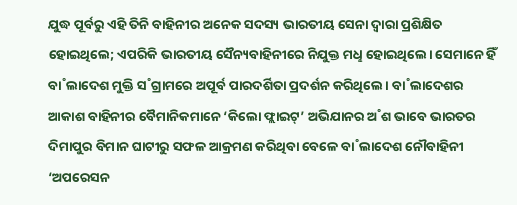ଯୁଦ୍ଧ ପୂର୍ବରୁ ଏହି ତିନି ବାହିନୀର ଅନେକ ସଦସ୍ୟ ଭାରତୀୟ ସେନା ଦ୍ବାରା ପ୍ରଶିକ୍ଷିତ ହୋଇଥିଲେ; ଏପରିକି ଭାରତୀୟ ସୈନ୍ୟବାହିନୀରେ ନିଯୁକ୍ତ ମଧୢ ହୋଇଥିଲେ। ସେମାନେ ହିଁ ବା˚ଲାଦେଶ ମୁକ୍ତି ସ˚ଗ୍ରାମରେ ଅପୂର୍ବ ପାରଦର୍ଶିତା ପ୍ରଦର୍ଶନ କରିଥିଲେ। ବା˚ଲାଦେଶର ଆକାଶ ବାହିନୀର ବୈମାନିକମାନେ ‘କିଲୋ ଫ୍ଲାଇଟ୍‌’ ଅଭିଯାନର ଅ˚ଶ ଭାବେ ଭାରତର ଦିମାପୁର ବିମାନ ଘାଟୀରୁ ସଫଳ ଆକ୍ରମଣ କରିଥିବା ବେଳେ ବା˚ଲାଦେଶ ନୌବାହିନୀ ‘ଅପରେସନ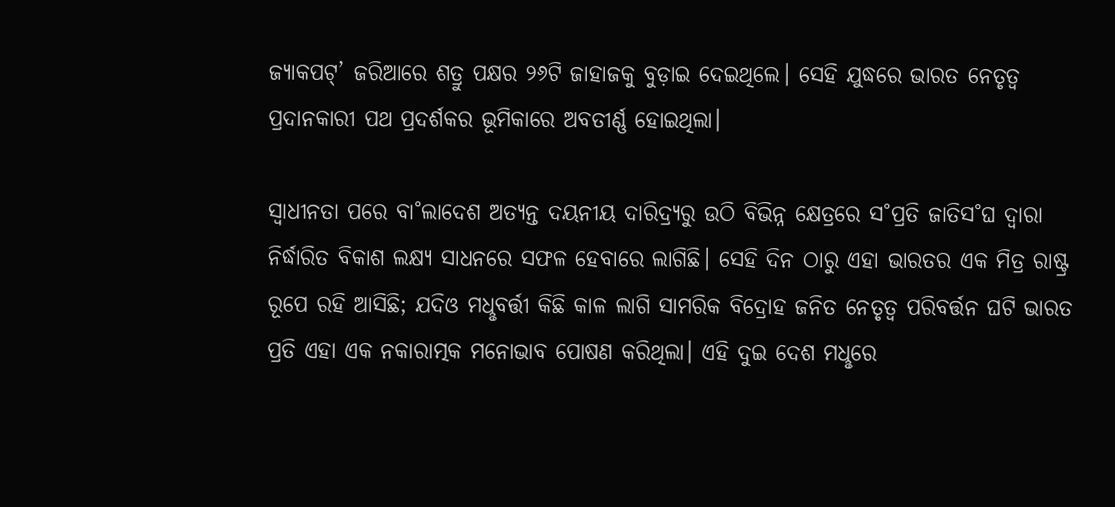ଜ୍ୟାକପଟ୍‌’ ଜରିଆରେ ଶତ୍ରୁ ପକ୍ଷର ୨୬ଟି ଜାହାଜକୁ ବୁଡ଼ାଇ ଦେଇଥିଲେ। ସେହି ଯୁଦ୍ଧରେ ଭାରତ ନେତୃତ୍ବ ପ୍ରଦାନକାରୀ ପଥ ପ୍ରଦର୍ଶକର ଭୂମିକାରେ ଅବତୀର୍ଣ୍ଣ ହୋଇଥିଲା।

ସ୍ବାଧୀନତା ପରେ ବା˚ଲାଦେଶ ଅତ୍ୟନ୍ତ ଦୟନୀୟ ଦାରିଦ୍ର୍ୟରୁ ଉଠି ବିଭିନ୍ନ କ୍ଷେତ୍ରରେ ସ˚ପ୍ରତି ଜାତିସ˚ଘ ଦ୍ବାରା ନିର୍ଦ୍ଧାରିତ ବିକାଶ ଲକ୍ଷ୍ୟ ସାଧନରେ ସଫଳ ହେବାରେ ଲାଗିଛି। ସେହି ଦିନ ଠାରୁ ଏହା ଭାରତର ଏକ ମିତ୍ର ରାଷ୍ଟ୍ର ରୂପେ ରହି ଆସିଛି; ଯଦିଓ ମଧୢବର୍ତ୍ତୀ କିଛି କାଳ ଲାଗି ସାମରିକ ବିଦ୍ରୋହ ଜନିତ ନେତୃତ୍ବ ପରିବର୍ତ୍ତନ ଘଟି ଭାରତ ପ୍ରତି ଏହା ଏକ ନକାରାତ୍ମକ ମନୋଭାବ ପୋଷଣ କରିଥିଲା। ଏହି ଦୁଇ ଦେଶ ମଧୢରେ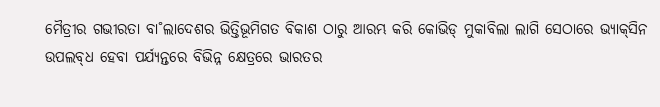ମୈତ୍ରୀର ଗଭୀରତା ବା˚ଲାଦେଶର ଭିତ୍ତିଭୂମିଗତ ବିକାଶ ଠାରୁ ଆରମ୍ଭ କରି କୋଭିଡ୍‌ ମୁକାବିଲା ଲାଗି ସେଠାରେ ଭ୍ୟାକ୍‌ସିନ ଉପଲବ୍‌ଧ ହେବା ପର୍ଯ୍ୟନ୍ତରେ ବିଭିନ୍ନ କ୍ଷେତ୍ରରେ ଭାରତର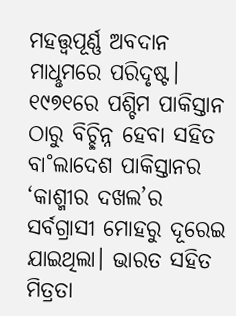ମହତ୍ତ୍ବପୂର୍ଣ୍ଣ ଅବଦାନ ମାଧୢମରେ ପରିଦୃଷ୍ଟ। ୧୯୭୧ରେ ପଶ୍ଚିମ ପାକିସ୍ତାନ ଠାରୁ ବିଚ୍ଛିନ୍ନ ହେବା ସହିତ ବା˚ଲାଦେଶ ପାକିସ୍ତାନର ‘କାଶ୍ମୀର ଦଖଲ’ର ସର୍ବଗ୍ରାସୀ ମୋହରୁ ଦୂରେଇ ଯାଇଥିଲା। ଭାରତ ସହିତ ମିତ୍ରତା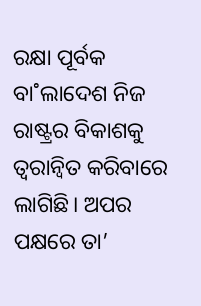ରକ୍ଷା ପୂର୍ବକ ବା˚ଲାଦେଶ ନିଜ ରାଷ୍ଟ୍ରର ବିକାଶକୁ ତ୍ବରାନ୍ବିତ କରିବାରେ ଲାଗିଛି। ଅପର ପକ୍ଷରେ ତା’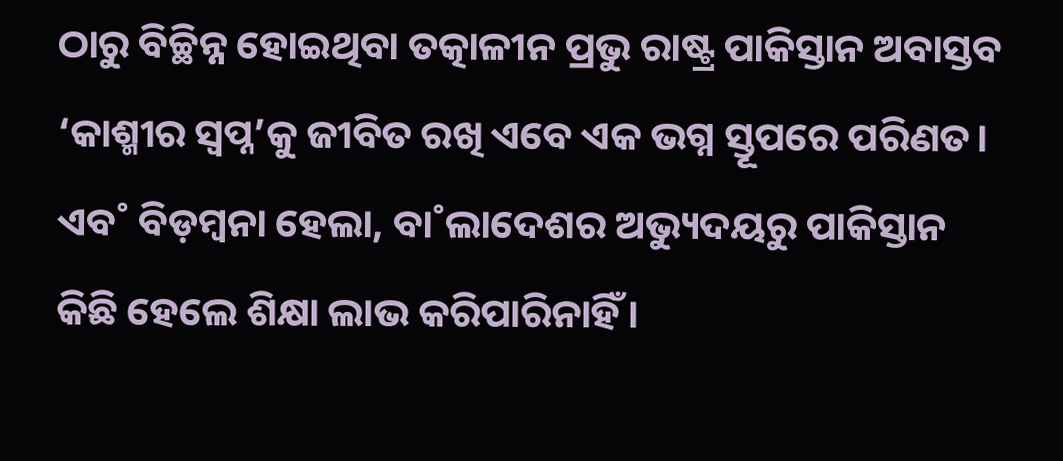ଠାରୁ ବିଚ୍ଛିନ୍ନ ହୋଇଥିବା ତତ୍କାଳୀନ ପ୍ରଭୁ ରାଷ୍ଟ୍ର ପାକିସ୍ତାନ ଅବାସ୍ତବ ‘କାଶ୍ମୀର ସ୍ବପ୍ନ’କୁ ଜୀବିତ ରଖି ଏବେ ଏକ ଭଗ୍ନ ସ୍ତୂପରେ ପରିଣତ। ଏବ˚ ବିଡ଼ମ୍ବନା ହେଲା, ବା˚ଲାଦେଶର ଅଭ୍ୟୁଦୟରୁ ପାକିସ୍ତାନ କିଛି ହେଲେ ଶିକ୍ଷା ଲାଭ କରିପାରିନାହିଁ।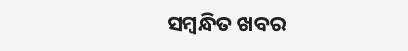ସମ୍ବନ୍ଧିତ ଖବର